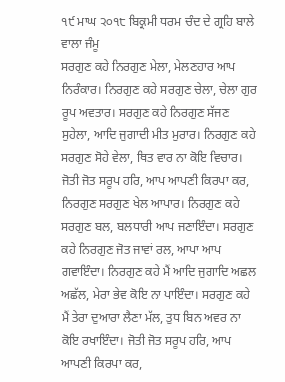੧੯ ਮਾਘ ੨੦੧੮ ਬਿਕ੍ਰਮੀ ਧਰਮ ਚੰਦ ਦੇ ਗ੍ਰਹਿ ਬਾਲੇ ਵਾਲਾ ਜੰਮੂ
ਸਰਗੁਣ ਕਹੇ ਨਿਰਗੁਣ ਮੇਲਾ, ਮੇਲਣਹਾਰ ਆਪ ਨਿਰੰਕਾਰ। ਨਿਰਗੁਣ ਕਹੇ ਸਰਗੁਣ ਚੇਲਾ, ਚੇਲਾ ਗੁਰ ਰੂਪ ਅਵਤਾਰ। ਸਰਗੁਣ ਕਹੇ ਨਿਰਗੁਣ ਸੱਜਣ ਸੁਹੇਲਾ, ਆਦਿ ਜੁਗਾਦੀ ਮੀਤ ਮੁਰਾਰ। ਨਿਰਗੁਣ ਕਹੇ ਸਰਗੁਣ ਸੋਹੇ ਵੇਲਾ, ਥਿਤ ਵਾਰ ਨਾ ਕੋਇ ਵਿਚਾਰ। ਜੋਤੀ ਜੋਤ ਸਰੂਪ ਹਰਿ, ਆਪ ਆਪਣੀ ਕਿਰਪਾ ਕਰ, ਨਿਰਗੁਣ ਸਰਗੁਣ ਖੇਲ ਆਪਾਰ। ਨਿਰਗੁਣ ਕਹੇ ਸਰਗੁਣ ਬਲ, ਬਲਧਾਰੀ ਆਪ ਜਣਾਇੰਦਾ। ਸਰਗੁਣ ਕਹੇ ਨਿਰਗੁਣ ਜੋਤ ਜਾਵਾਂ ਰਲ, ਆਪਾ ਆਪ ਗਵਾਇੰਦਾ। ਨਿਰਗੁਣ ਕਹੇ ਮੈਂ ਆਦਿ ਜੁਗਾਦਿ ਅਛਲ ਅਛੱਲ, ਮੇਰਾ ਭੇਵ ਕੋਇ ਨਾ ਪਾਇੰਦਾ। ਸਰਗੁਣ ਕਹੇ ਮੈਂ ਤੇਰਾ ਦੁਆਰਾ ਲੈਣਾ ਮੱਲ, ਤੁਧ ਬਿਨ ਅਵਰ ਨਾ ਕੋਇ ਰਖਾਇੰਦਾ। ਜੋਤੀ ਜੋਤ ਸਰੂਪ ਹਰਿ, ਆਪ ਆਪਣੀ ਕਿਰਪਾ ਕਰ,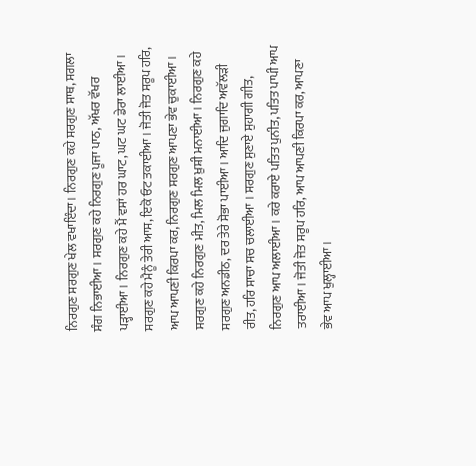ਨਿਰਗੁਣ ਸਰਗੁਣ ਖੇਲ ਵਖਾਇੰਦਾ। ਨਿਰਗੁਣ ਕਹੇ ਸਰਗੁਣ ਸਾਥ, ਸਗਲਾ ਸੰਗ ਨਿਭਾਈਆ। ਸਰਗੁਣ ਕਹੇ ਨਿਰਗੁਣ ਪੂਜਾ ਪਾਠ, ਅੱਖਰ ਵੱਖਰ ਪੜ੍ਹਾਈਆ। ਨਿਰਗੁਣ ਕਹੇ ਮੈਂ ਵਸਾਂ ਹਰ ਘਾਟ, ਘਟ ਘਟ ਡੇਰਾ ਲਾਈਆ। ਸਰਗੁਣ ਕਹੇ ਮੈਨੂੰ ਤੇਰੀ ਆਸ, ਇਕੋ ਓਟ ਤਕਾਈਆ। ਜੋਤੀ ਜੋਤ ਸਰੂਪ ਹਰਿ, ਆਪ ਆਪਣੀ ਕਿਰਪਾ ਕਰ, ਨਿਰਗੁਣ ਸਰਗੁਣ ਆਪਣਾ ਭੇਵ ਚੁਕਾਈਆ। ਸਰਗੁਣ ਕਹੇ ਨਿਰਗੁਣ ਮੀਤ, ਮਿਲ ਮਿਲ ਖ਼ੁਸ਼ੀ ਮਨਾਈਆ। ਨਿਰਗੁਣ ਕਹੇ ਸਰਗੁਣ ਅਨਡੀਠ, ਦਰ ਤੇਰੇ ਸੋਭਾ ਪਾਈਆ। ਆਦਿ ਜੁਗਾਦਿ ਅਵੱਲੜੀ ਰੀਤ, ਹਰਿ ਸਾਚਾ ਸਚ ਚਲਾਈਆ । ਸਰਗੁਣ ਸੁਣਾਏ ਸੁਹਾਗੀ ਗੀਤ, ਨਿਰਗੁਣ ਆਪ ਅਲਾਈਆ। ਕਰੇ ਕਰਾਏ ਪਤਿਤ ਪੁਨੀਤ, ਪਤਿਤ ਪਾਪੀ ਆਪ ਤਰਾਈਆ। ਜੋਤੀ ਜੋਤ ਸਰੂਪ ਹਰਿ, ਆਪ ਆਪਣੀ ਕਿਰਪਾ ਕਰ, ਆਪਣਾ ਭੇਵ ਆਪ ਖੁਲ੍ਹਾਈਆ।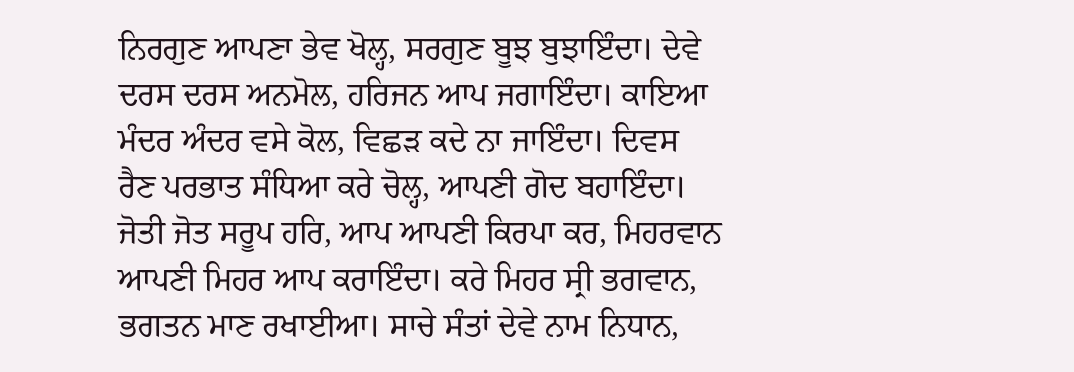ਨਿਰਗੁਣ ਆਪਣਾ ਭੇਵ ਖੋਲ੍ਹ, ਸਰਗੁਣ ਬੂਝ ਬੁਝਾਇੰਦਾ। ਦੇਵੇ ਦਰਸ ਦਰਸ ਅਨਮੋਲ, ਹਰਿਜਨ ਆਪ ਜਗਾਇੰਦਾ। ਕਾਇਆ ਮੰਦਰ ਅੰਦਰ ਵਸੇ ਕੋਲ, ਵਿਛੜ ਕਦੇ ਨਾ ਜਾਇੰਦਾ। ਦਿਵਸ ਰੈਣ ਪਰਭਾਤ ਸੰਧਿਆ ਕਰੇ ਚੋਲ੍ਹ, ਆਪਣੀ ਗੋਦ ਬਹਾਇੰਦਾ। ਜੋਤੀ ਜੋਤ ਸਰੂਪ ਹਰਿ, ਆਪ ਆਪਣੀ ਕਿਰਪਾ ਕਰ, ਮਿਹਰਵਾਨ ਆਪਣੀ ਮਿਹਰ ਆਪ ਕਰਾਇੰਦਾ। ਕਰੇ ਮਿਹਰ ਸ੍ਰੀ ਭਗਵਾਨ, ਭਗਤਨ ਮਾਣ ਰਖਾਈਆ। ਸਾਚੇ ਸੰਤਾਂ ਦੇਵੇ ਨਾਮ ਨਿਧਾਨ,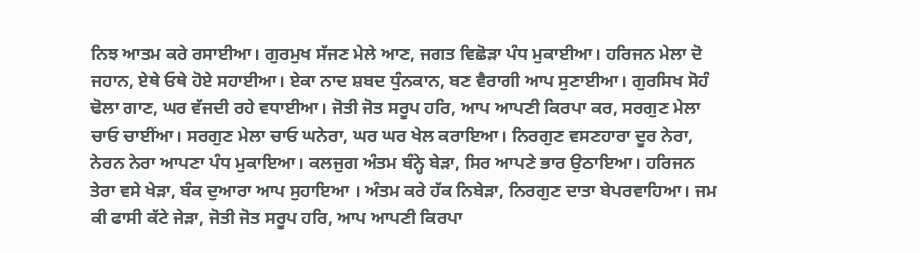ਨਿਝ ਆਤਮ ਕਰੇ ਰਸਾਈਆ। ਗੁਰਮੁਖ ਸੱਜਣ ਮੇਲੇ ਆਣ, ਜਗਤ ਵਿਛੋੜਾ ਪੰਧ ਮੁਕਾਈਆ। ਹਰਿਜਨ ਮੇਲਾ ਦੋ ਜਹਾਨ, ਏਥੇ ਓਥੇ ਹੋਏ ਸਹਾਈਆ। ਏਕਾ ਨਾਦ ਸ਼ਬਦ ਧੁੰਨਕਾਨ, ਬਣ ਵੈਰਾਗੀ ਆਪ ਸੁਣਾਈਆ। ਗੁਰਸਿਖ ਸੋਹੰ ਢੋਲਾ ਗਾਣ, ਘਰ ਵੱਜਦੀ ਰਹੇ ਵਧਾਈਆ। ਜੋਤੀ ਜੋਤ ਸਰੂਪ ਹਰਿ, ਆਪ ਆਪਣੀ ਕਿਰਪਾ ਕਰ, ਸਰਗੁਣ ਮੇਲਾ ਚਾਓ ਚਾਈਂਆ। ਸਰਗੁਣ ਮੇਲਾ ਚਾਓ ਘਨੇਰਾ, ਘਰ ਘਰ ਖੇਲ ਕਰਾਇਆ। ਨਿਰਗੁਣ ਵਸਣਹਾਰਾ ਦੂਰ ਨੇਰਾ, ਨੇਰਨ ਨੇਰਾ ਆਪਣਾ ਪੰਧ ਮੁਕਾਇਆ। ਕਲਜੁਗ ਅੰਤਮ ਬੰਨ੍ਹੇ ਬੇੜਾ, ਸਿਰ ਆਪਣੇ ਭਾਰ ਉਠਾਇਆ। ਹਰਿਜਨ ਤੇਰਾ ਵਸੇ ਖੇੜਾ, ਬੰਕ ਦੁਆਰਾ ਆਪ ਸੁਹਾਇਆ । ਅੰਤਮ ਕਰੇ ਹੱਕ ਨਿਬੇੜਾ, ਨਿਰਗੁਣ ਦਾਤਾ ਬੇਪਰਵਾਹਿਆ। ਜਮ ਕੀ ਫਾਸੀ ਕੱਟੇ ਜੇੜਾ, ਜੋਤੀ ਜੋਤ ਸਰੂਪ ਹਰਿ, ਆਪ ਆਪਣੀ ਕਿਰਪਾ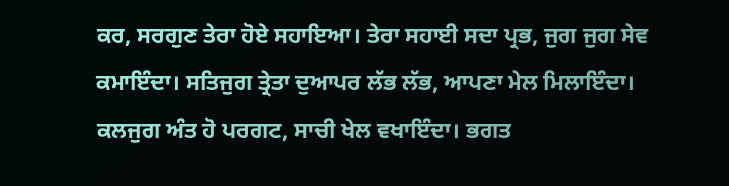ਕਰ, ਸਰਗੁਣ ਤੇਰਾ ਹੋਏ ਸਹਾਇਆ। ਤੇਰਾ ਸਹਾਈ ਸਦਾ ਪ੍ਰਭ, ਜੁਗ ਜੁਗ ਸੇਵ ਕਮਾਇੰਦਾ। ਸਤਿਜੁਗ ਤ੍ਰੇਤਾ ਦੁਆਪਰ ਲੱਭ ਲੱਭ, ਆਪਣਾ ਮੇਲ ਮਿਲਾਇੰਦਾ। ਕਲਜੁਗ ਅੰਤ ਹੋ ਪਰਗਟ, ਸਾਚੀ ਖੇਲ ਵਖਾਇੰਦਾ। ਭਗਤ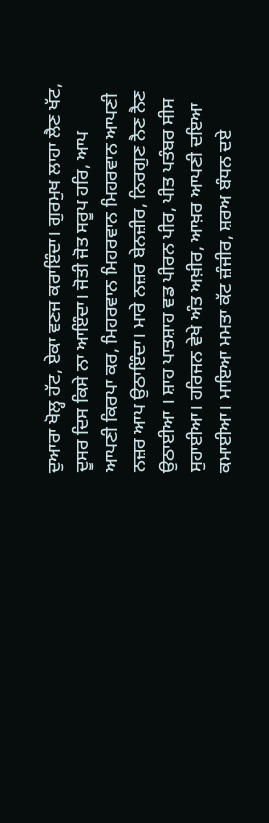ਦੁਆਰਾ ਖੋਲ੍ਹ ਹੱਟ, ਏਕਾ ਵਣਜ ਕਰਾਇੰਦਾ। ਗੁਰਮੁਖ ਲਾਹਾ ਲੈਣ ਖੱਟ, ਦੂਸਰ ਦਿਸ ਕਿਸੇ ਨਾ ਆਇੰਦਾ। ਜੋਤੀ ਜੋਤ ਸਰੂਪ ਹਰਿ, ਆਪ ਆਪਣੀ ਕਿਰਪਾ ਕਰ, ਮਿਹਰਵਾਨ ਮਿਹਰਵਾਨ ਮਿਹਰਵਾਨ ਆਪਣੀ ਨਜ਼ਰ ਆਪ ਉਠਾਇੰਦਾ। ਮਾਰੇ ਨਜ਼ਰ ਬੇਨਜ਼ੀਰ, ਨਿਰਗੁਣ ਨੈਣ ਨੈਣ ਉਠਾਈਆ । ਸ਼ਾਹ ਪਾਤਸ਼ਾਹ ਵਡ ਪੀਰਨ ਪੀਰ, ਪੀਤ ਪਤੰਬਰ ਸੀਸ ਸੁਹਾਈਆ। ਹਰਿਜਨ ਵੇਖੇ ਅੰਤ ਅਖ਼ੀਰ, ਆਖ਼ਰ ਆਪਣੀ ਦਇਆ ਕਮਾਈਆ। ਮਾਇਆ ਮਮਤਾ ਕੱਟ ਜ਼ੰਜੀਰ, ਸ਼ਰਅ ਬੰਧਨ ਦਏ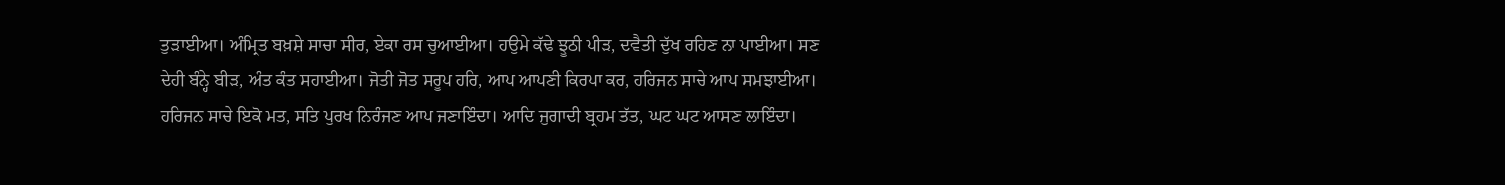ਤੁੜਾਈਆ। ਅੰਮ੍ਰਿਤ ਬਖ਼ਸ਼ੇ ਸਾਚਾ ਸੀਰ, ਏਕਾ ਰਸ ਚੁਆਈਆ। ਹਉਮੇ ਕੱਢੇ ਝੂਠੀ ਪੀੜ, ਦਵੈਤੀ ਦੁੱਖ ਰਹਿਣ ਨਾ ਪਾਈਆ। ਸਣ ਦੇਹੀ ਬੰਨ੍ਹੇ ਬੀੜ, ਅੰਤ ਕੰਤ ਸਹਾਈਆ। ਜੋਤੀ ਜੋਤ ਸਰੂਪ ਹਰਿ, ਆਪ ਆਪਣੀ ਕਿਰਪਾ ਕਰ, ਹਰਿਜਨ ਸਾਚੇ ਆਪ ਸਮਝਾਈਆ। ਹਰਿਜਨ ਸਾਚੇ ਇਕੋ ਮਤ, ਸਤਿ ਪੁਰਖ ਨਿਰੰਜਣ ਆਪ ਜਣਾਇੰਦਾ। ਆਦਿ ਜੁਗਾਦੀ ਬ੍ਰਹਮ ਤੱਤ, ਘਟ ਘਟ ਆਸਣ ਲਾਇੰਦਾ।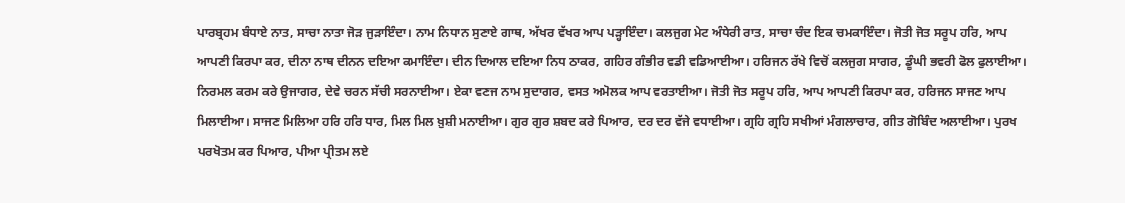ਪਾਰਬ੍ਰਹਮ ਬੰਧਾਏ ਨਾਤ, ਸਾਚਾ ਨਾਤਾ ਜੋੜ ਜੁੜਾਇੰਦਾ। ਨਾਮ ਨਿਧਾਨ ਸੁਣਾਏ ਗਾਥ, ਅੱਖਰ ਵੱਖਰ ਆਪ ਪੜ੍ਹਾਇੰਦਾ। ਕਲਜੁਗ ਮੇਟ ਅੰਧੇਰੀ ਰਾਤ, ਸਾਚਾ ਚੰਦ ਇਕ ਚਮਕਾਇੰਦਾ। ਜੋਤੀ ਜੋਤ ਸਰੂਪ ਹਰਿ, ਆਪ ਆਪਣੀ ਕਿਰਪਾ ਕਰ, ਦੀਨਾ ਨਾਥ ਦੀਨਨ ਦਇਆ ਕਮਾਇੰਦਾ। ਦੀਨ ਦਿਆਲ ਦਇਆ ਨਿਧ ਠਾਕਰ, ਗਹਿਰ ਗੰਭੀਰ ਵਡੀ ਵਡਿਆਈਆ। ਹਰਿਜਨ ਰੱਖੇ ਵਿਚੋਂ ਕਲਜੁਗ ਸਾਗਰ, ਡੂੰਘੀ ਭਵਰੀ ਫੋਲ ਫੁਲਾਈਆ। ਨਿਰਮਲ ਕਰਮ ਕਰੇ ਉਜਾਗਰ, ਦੇਵੇ ਚਰਨ ਸੱਚੀ ਸਰਨਾਈਆ। ਏਕਾ ਵਣਜ ਨਾਮ ਸੁਦਾਗਰ, ਵਸਤ ਅਮੋਲਕ ਆਪ ਵਰਤਾਈਆ। ਜੋਤੀ ਜੋਤ ਸਰੂਪ ਹਰਿ, ਆਪ ਆਪਣੀ ਕਿਰਪਾ ਕਰ, ਹਰਿਜਨ ਸਾਜਣ ਆਪ ਮਿਲਾਈਆ। ਸਾਜਣ ਮਿਲਿਆ ਹਰਿ ਹਰਿ ਧਾਰ, ਮਿਲ ਮਿਲ ਖ਼ੁਸ਼ੀ ਮਨਾਈਆ। ਗੁਰ ਗੁਰ ਸ਼ਬਦ ਕਰੇ ਪਿਆਰ, ਦਰ ਦਰ ਵੱਜੇ ਵਧਾਈਆ। ਗ੍ਰਹਿ ਗ੍ਰਹਿ ਸਖੀਆਂ ਮੰਗਲਾਚਾਰ, ਗੀਤ ਗੋਬਿੰਦ ਅਲਾਈਆ। ਪੁਰਖ ਪਰਖੋਤਮ ਕਰ ਪਿਆਰ, ਪੀਆ ਪ੍ਰੀਤਮ ਲਏ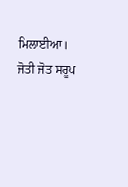ਮਿਲਾਈਆ। ਜੋਤੀ ਜੋਤ ਸਰੂਪ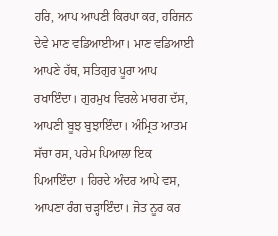ਹਰਿ, ਆਪ ਆਪਣੀ ਕਿਰਪਾ ਕਰ, ਹਰਿਜਨ ਦੇਵੇ ਮਾਣ ਵਡਿਆਈਆ। ਮਾਣ ਵਡਿਆਈ ਆਪਣੇ ਹੱਥ, ਸਤਿਗੁਰ ਪੂਰਾ ਆਪ ਰਖਾਇੰਦਾ। ਗੁਰਮੁਖ ਵਿਰਲੇ ਮਾਰਗ ਦੱਸ, ਆਪਣੀ ਬੂਝ ਬੁਝਾਇੰਦਾ। ਅੰਮ੍ਰਿਤ ਆਤਮ ਸੱਚਾ ਰਸ, ਪਰੇਮ ਪਿਆਲਾ ਇਕ ਪਿਆਇੰਦਾ । ਹਿਰਦੇ ਅੰਦਰ ਆਪੇ ਵਸ, ਆਪਣਾ ਰੰਗ ਚੜ੍ਹਾਇੰਦਾ। ਜੋਤ ਨੂਰ ਕਰ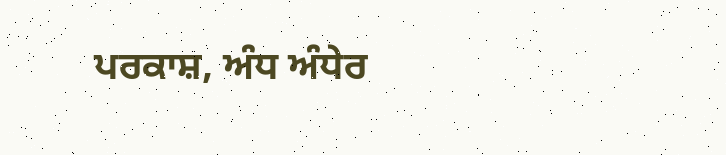ਪਰਕਾਸ਼, ਅੰਧ ਅੰਧੇਰ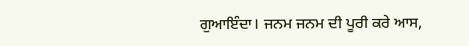ਗੁਆਇੰਦਾ। ਜਨਮ ਜਨਮ ਦੀ ਪੂਰੀ ਕਰੇ ਆਸ,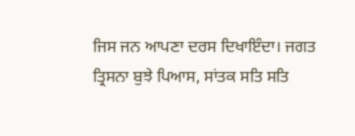ਜਿਸ ਜਨ ਆਪਣਾ ਦਰਸ ਦਿਖਾਇੰਦਾ। ਜਗਤ ਤ੍ਰਿਸਨਾ ਬੁਝੇ ਪਿਆਸ, ਸਾਂਤਕ ਸਤਿ ਸਤਿ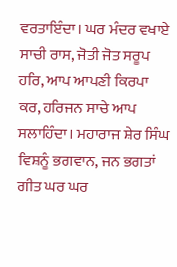ਵਰਤਾਇੰਦਾ। ਘਰ ਮੰਦਰ ਵਖਾਏ ਸਾਚੀ ਰਾਸ, ਜੋਤੀ ਜੋਤ ਸਰੂਪ ਹਰਿ, ਆਪ ਆਪਣੀ ਕਿਰਪਾ ਕਰ, ਹਰਿਜਨ ਸਾਚੇ ਆਪ ਸਲਾਹਿੰਦਾ। ਮਹਾਰਾਜ ਸ਼ੇਰ ਸਿੰਘ ਵਿਸ਼ਨੂੰ ਭਗਵਾਨ, ਜਨ ਭਗਤਾਂ ਗੀਤ ਘਰ ਘਰ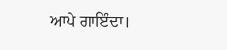ਆਪੇ ਗਾਇੰਦਾ।